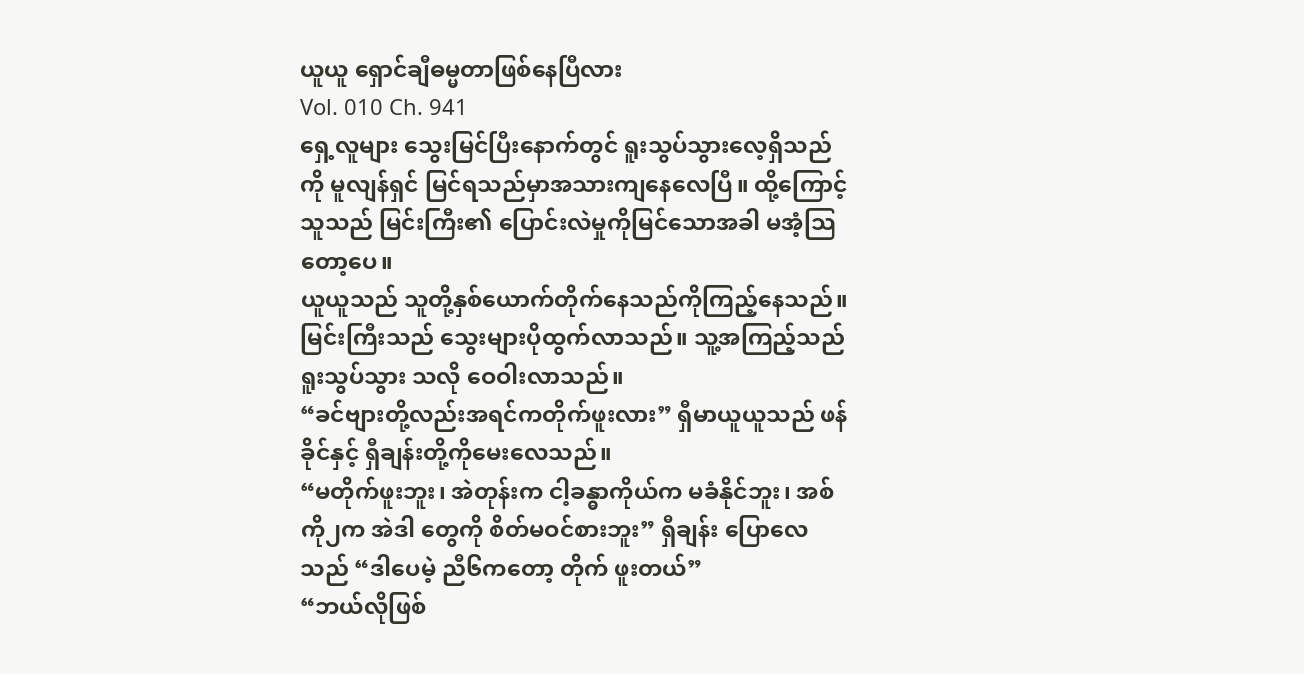ယူယူ ရှောင်ချီဓမ္မတာဖြစ်နေပြီလား
Vol. 010 Ch. 941
ရှေ့လူများ သွေးမြင်ပြီးနောက်တွင် ရူးသွပ်သွားလေ့ရှိသည်ကို မူလျန်ရှင် မြင်ရသည်မှာအသားကျနေလေပြီ။ ထို့ကြောင့် သူသည် မြင်းကြီး၏ ပြောင်းလဲမှုကိုမြင်သောအခါ မအံ့သြတော့ပေ။
ယူယူသည် သူတို့နှစ်ယောက်တိုက်နေသည်ကိုကြည့်နေသည်။ မြင်းကြီးသည် သွေးများပိုထွက်လာသည်။ သူ့အကြည့်သည် ရူးသွပ်သွား သလို ဝေဝါးလာသည်။
“ခင်ဗျားတို့လည်းအရင်ကတိုက်ဖူးလား” ရှီမာယူယူသည် ဖန်ခိုင်နှင့် ရှီချန်းတို့ကိုမေးလေသည်။
“မတိုက်ဖူးဘူး၊ အဲတုန်းက ငါ့ခန္ဓာကိုယ်က မခံနိုင်ဘူး၊ အစ်ကို၂က အဲဒါ တွေကို စိတ်မဝင်စားဘူး” ရှီချန်း ပြောလေသည် “ဒါပေမဲ့ ညီ၆ကတော့ တိုက် ဖူးတယ်”
“ဘယ်လိုဖြစ်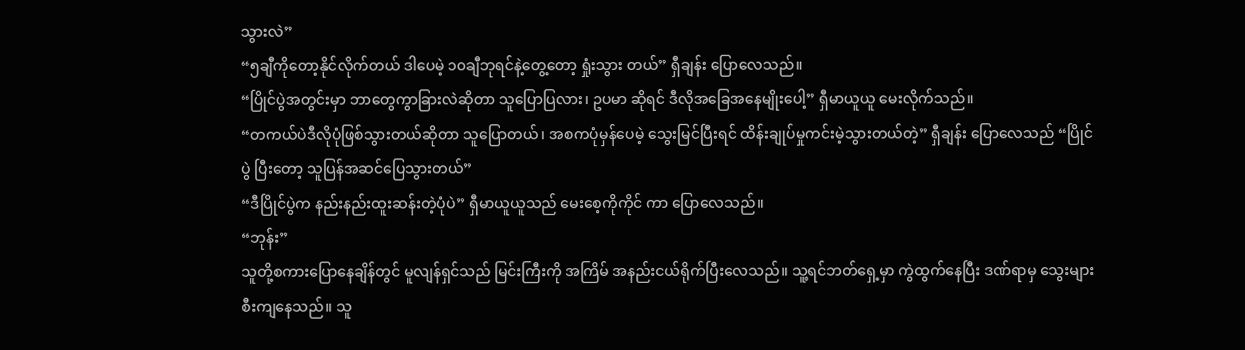သွားလဲ”
“၅ချီကိုတော့နိုင်လိုက်တယ် ဒါပေမဲ့ ၁၀ချီဘုရင်နဲ့တွေ့တော့ ရှုံးသွား တယ်” ရှီချန်း ပြောလေသည်။
“ပြိုင်ပွဲအတွင်းမှာ ဘာတွေကွာခြားလဲဆိုတာ သူပြောပြလား၊ ဥပမာ ဆိုရင် ဒီလိုအခြေအနေမျိုးပေါ့” ရှီမာယူယူ မေးလိုက်သည်။
“တကယ်ပဲဒီလိုပုံဖြစ်သွားတယ်ဆိုတာ သူပြောတယ်၊ အစကပုံမှန်ပေမဲ့ သွေးမြင်ပြီးရင် ထိန်းချုပ်မှုကင်းမဲ့သွားတယ်တဲ့” ရှီချန်း ပြောလေသည် “ပြိုင်ပွဲ ပြီးတော့ သူပြန်အဆင်ပြေသွားတယ်”
“ဒီပြိုင်ပွဲက နည်းနည်းထူးဆန်းတဲ့ပုံပဲ” ရှီမာယူယူသည် မေးစေ့ကိုကိုင် ကာ ပြောလေသည်။
“ဘုန်း”
သူတို့စကားပြောနေချိန်တွင် မူလျန်ရှင်သည် မြင်းကြီးကို အကြိမ် အနည်းငယ်ရိုက်ပြီးလေသည်။ သူ့ရင်ဘတ်ရှေ့မှာ ကွဲထွက်နေပြီး ဒဏ်ရာမှ သွေးများစီးကျနေသည်။ သူ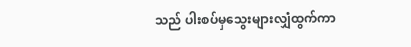သည် ပါးစပ်မှသွေးများလျှံထွက်ကာ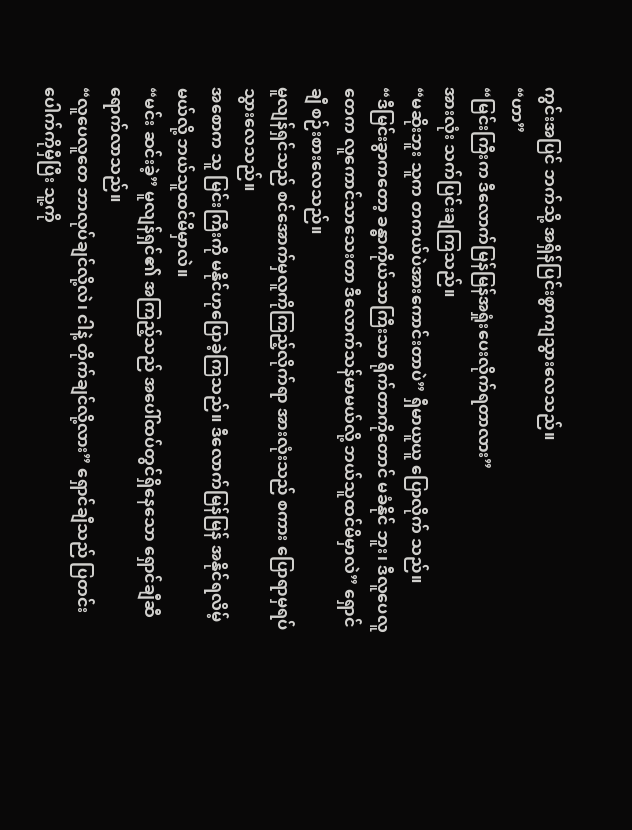ကွင်းအပြင် ဘက်သို့ အရှိန်ပြင်းစွာကျသွားလေသည်။
“ဟာ”
“မြင်းကြီးက ဒီလောက်မြန်မြန်အရှုံးပေးလိုက်ရတာလား”
အားလုံး သက်ပြင်းချကြသည်။
“မဆိုးဘူး သူက တကယ်ပဲအားကောင်းတာပဲ” ရှီမာယူယူ ပြောလိုက် သည်။
“ဒီမြင်းခွာကတော့ ခန္ဓာကိုယ်သာကြီးသာ ရိုက်တာကိုတောင် မခံနိုင် ဘူး၊ ဒီလူပေလူတေက လူကောင်သာသေးတာ ဒီလောက်သန်မာမယ်လို့ ဘယ်သူထင်မိမှာလဲ” ရှောင်ချီ စဉ်းစားလေသည်။
မူလျန်ရှင်သည် စင်အောက်မှလူကိုကြည့်လိုက်ရာ အားလုံးသည် စကား ပြောရာမှရပ်သွားလေသည်။
အစောက သူ မြင်းကြီးကို မနိုင်ဟုပြောခဲ့ကြသည်။ ဒီလောက်မြန်မြန် အနိုင်ရလိမ့်မယ်လို့ ဘယ်သူထင်မိမှာလဲ။
“မင်း ဆင်းခဲ့” မူလျန်ရှင်၏ အကြည့်သည် အပေါ်ထပ်တွင်ရှိနေသော ရှောင်ချီဆီရောက်လာသည်။
“လူပေလူတေ ဘာလုပ်ချင်လို့လဲ၊ ငါနဲ့ တိုက်ချင်လို့လား” ရှောင်ချီသည် ပြတင်းပေါက်ကိုမှီပြီး သူ့ကို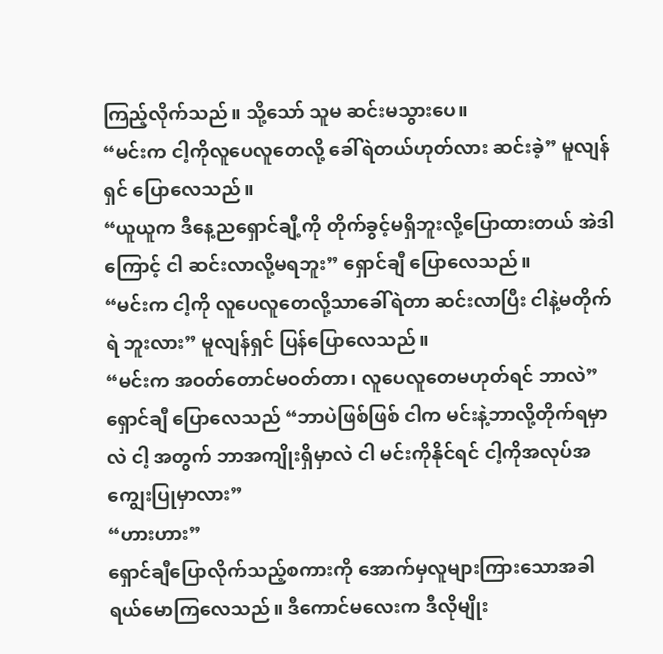ကြည့်လိုက်သည်။ သို့သော် သူမ ဆင်းမသွားပေ။
“မင်းက ငါ့ကိုလူပေလူတေလို့ ခေါ်ရဲတယ်ဟုတ်လား ဆင်းခဲ့” မူလျန်ရှင် ပြောလေသည်။
“ယူယူက ဒီနေ့ညရှောင်ချီ့ကို တိုက်ခွင့်မရှိဘူးလို့ပြောထားတယ် အဲဒါ ကြောင့် ငါ ဆင်းလာလို့မရဘူး” ရှောင်ချီ ပြောလေသည်။
“မင်းက ငါ့ကို လူပေလူတေလို့သာခေါ်ရဲတာ ဆင်းလာပြီး ငါနဲ့မတိုက်ရဲ ဘူးလား” မူလျန်ရှင် ပြန်ပြောလေသည်။
“မင်းက အဝတ်တောင်မဝတ်တာ၊ လူပေလူတေမဟုတ်ရင် ဘာလဲ” ရှောင်ချီ ပြောလေသည် “ဘာပဲဖြစ်ဖြစ် ငါက မင်းနဲ့ဘာလို့တိုက်ရမှာလဲ ငါ့ အတွက် ဘာအကျိုးရှိမှာလဲ ငါ မင်းကိုနိုင်ရင် ငါ့ကိုအလုပ်အကျွေးပြုမှာလား”
“ဟားဟား”
ရှောင်ချီပြောလိုက်သည့်စကားကို အောက်မှလူများကြားသောအခါ ရယ်မောကြလေသည်။ ဒီကောင်မလေးက ဒီလိုမျိုး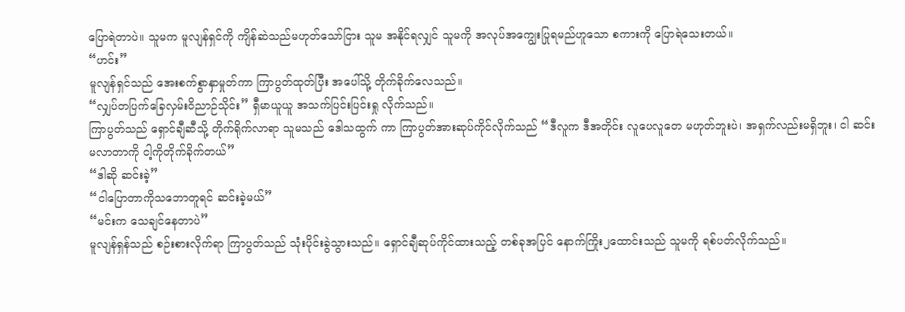ပြောရဲတာပဲ။ သူမက မူလျန်ရှင်ကို ကျိန်ဆဲသည်မဟုတ်သော်ငြား သူမ အနိုင်ရလျှင် သူမကို အလုပ်အကျွေးပြုရမည်ဟူသော စကားကို ပြောရဲသေးတယ်။
“ဟင်း”
မူလျန်ရှင်သည် အေးစက်စွာနှာမှုတ်ကာ ကြာပွတ်ထုတ်ပြီး အပေါ်သို့ တိုက်ခိုက်လေသည်။
“လျှပ်တပြက်ခြေလှမ်းဝိညာဉ်သိုင်း” ရှီမာယူယူ အသက်ပြင်းပြင်းရှု လိုက်သည်။
ကြာပွတ်သည် ရှောင်ချီဆီသို့ တိုက်ရိုက်လာရာ သူမသည် ဒေါသထွက် ကာ ကြာပွတ်အားဆုပ်ကိုင်လိုက်သည် “ဒီလူက ဒီအတိုင်း လူပေလူတေ မဟုတ်ဘူးပဲ၊ အရှက်လည်းမရှိဘူး၊ ငါ ဆင်းမလာတာကို ငါ့ကိုတိုက်ခိုက်တယ်”
“ဒါဆို ဆင်းခဲ့”
“ငါပြောတာကိုသဘောတူရင် ဆင်းခဲ့မယ်”
“မင်းက သေချင်နေတာပဲ”
မူလျန်ရှန်သည် စဉ်းစားလိုက်ရာ ကြာပွတ်သည် သုံးပိုင်းခွဲသွားသည်။ ရှောင်ချီဆုပ်ကိုင်ထားသည့် တစ်ခုအပြင် နောက်ကြိုး၂ထောင်းသည် သူမကို ရစ်ပတ်လိုက်သည်။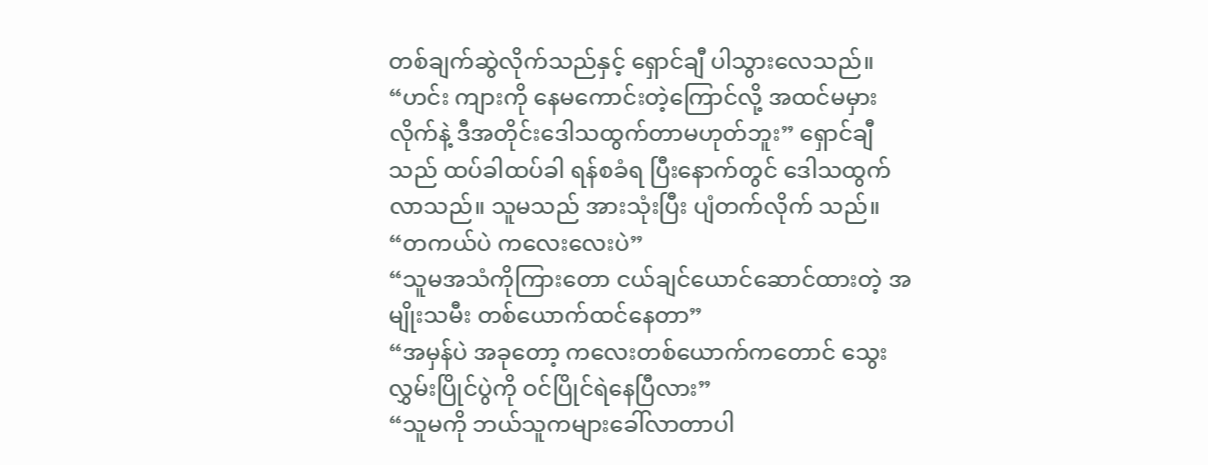တစ်ချက်ဆွဲလိုက်သည်နှင့် ရှောင်ချီ ပါသွားလေသည်။
“ဟင်း ကျားကို နေမကောင်းတဲ့ကြောင်လို့ အထင်မမှားလိုက်နဲ့ ဒီအတိုင်းဒေါသထွက်တာမဟုတ်ဘူး” ရှောင်ချီသည် ထပ်ခါထပ်ခါ ရန်စခံရ ပြီးနောက်တွင် ဒေါသထွက်လာသည်။ သူမသည် အားသုံးပြီး ပျံတက်လိုက် သည်။
“တကယ်ပဲ ကလေးလေးပဲ”
“သူမအသံကိုကြားတော ငယ်ချင်ယောင်ဆောင်ထားတဲ့ အမျိုးသမီး တစ်ယောက်ထင်နေတာ”
“အမှန်ပဲ အခုတော့ ကလေးတစ်ယောက်ကတောင် သွေးလွှမ်းပြိုင်ပွဲကို ဝင်ပြိုင်ရဲနေပြီလား”
“သူမကို ဘယ်သူကများခေါ်လာတာပါ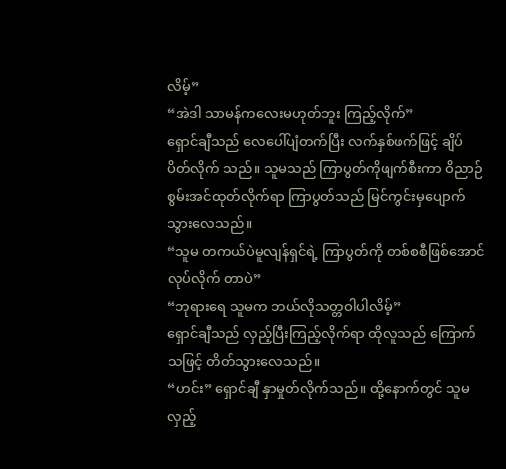လိမ့်”
“အဲဒါ သာမန်ကလေးမဟုတ်ဘူး ကြည့်လိုက်”
ရှောင်ချီသည် လေပေါ်ပျံတက်ပြီး လက်နှစ်ဖက်ဖြင့် ချိပ်ပိတ်လိုက် သည်။ သူမသည် ကြာပွတ်ကိုဖျက်စီးကာ ဝိညာဉ်စွမ်းအင်ထုတ်လိုက်ရာ ကြာပွတ်သည် မြင်ကွင်းမှပျောက်သွားလေသည်။
“သူမ တကယ်ပဲမူလျန်ရှင်ရဲ့ ကြာပွတ်ကို တစ်စစီဖြစ်အောင်လုပ်လိုက် တာပဲ”
“ဘုရားရေ သူမက ဘယ်လိုသတ္တဝါပါလိမ့်”
ရှောင်ချီသည် လှည့်ပြီးကြည့်လိုက်ရာ ထိုလူသည် ကြောက်သဖြင့် တိတ်သွားလေသည်။
“ဟင်း” ရှောင်ချီ နှာမှုတ်လိုက်သည်။ ထို့နောက်တွင် သူမ လှည့်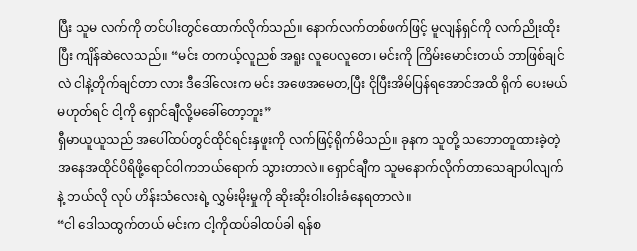ပြီး သူမ လက်ကို တင်ပါးတွင်ထောက်လိုက်သည်။ နောက်လက်တစ်ဖက်ဖြင့် မူလျန်ရှင်ကို လက်ညိုးထိုးပြီး ကျိန်ဆဲလေသည်။ “မင်း တကယ့်လူညစ် အရူး လူပေလူတေ၊ မင်းကို ကြိမ်းမောင်းတယ် ဘာဖြစ်ချင်လဲ ငါနဲ့တိုက်ချင်တာ လား ဒီဒေါ်လေးက မင်း အဖေအမေတ,ပြီး ငိုပြီးအိမ်ပြန်ရအောင်အထိ ရိုက် ပေးမယ် မဟုတ်ရင် ငါ့ကို ရှောင်ချီလို့မခေါ်တော့ဘူး”
ရှီမာယူယူသည် အပေါ်ထပ်တွင်ထိုင်ရင်းနှဖူးကို လက်ဖြင့်ရိုက်မိသည်။ ခုနက သူတို့ သဘောတူထားခဲ့တဲ့ အနေအထိုင်ပိရိဖို့ရောင်ဝါကဘယ်ရောက် သွားတာလဲ။ ရှောင်ချီက သူမနောက်လိုက်တာသေချာပါလျက်နဲ့ ဘယ်လို လုပ် ဟိန်းသံလေးရဲ့ လွှမ်းမိုးမှုကို ဆိုးဆိုးဝါးဝါးခံနေရတာလဲ။
“ငါ ဒေါသထွက်တယ် မင်းက ငါ့ကိုထပ်ခါထပ်ခါ ရန်စ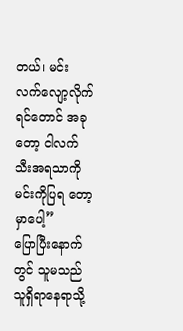တယ်၊ မင်း လက်လျော့လိုက်ရင်တောင် အခုတော့ ငါလက်သီးအရသာကို မင်းကိုပြရ တော့မှာပေါ့”
ပြောပြီးနောက်တွင် သူမသည် သူရှိရာနေရာသို့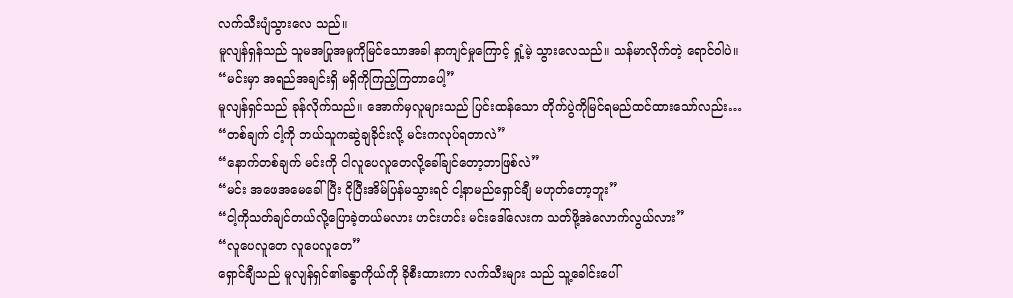လက်သီးပျံသွားလေ သည်။
မူလျန်ရှန်သည် သူမအပြုအမူကိုမြင်သောအခါ နာကျင်မှုကြောင့် ရှုံ့မဲ့ သွားလေသည်။ သန်မာလိုက်တဲ့ ရောင်ဝါပဲ။
“မင်းမှာ အရည်အချင်းရှိ မရှိကိုကြည့်ကြတာပေါ့”
မူလျန်ရှင်သည် ခုန်လိုက်သည်။ အောက်မှလူများသည် ပြင်းထန်သော တိုက်ပွဲကိုမြင်ရမည်ထင်ထားသော်လည်း…
“တစ်ချက် ငါ့ကို ဘယ်သူကဆွဲချခိုင်းလို့ မင်းကလုပ်ရတာလဲ”
“နောက်တစ်ချက် မင်းကို ငါလူပေလူတေလို့ခေါ်ချင်တော့ဘာဖြစ်လဲ”
“မင်း အဖေအမေခေါ်ပြီး ငိုပြီးအိမ်ပြန်မသွားရင် ငါ့နာမည်ရှောင်ချီ မဟုတ်တော့ဘူး”
“ငါ့ကိုသတ်ချင်တယ်လို့ပြောခဲ့တယ်မလား ဟင်းဟင်း မင်းဒေါ်လေးက သတ်ဖို့အဲလောက်လွယ်လား”
“လူပေလူတေ လူပေလူတေ”
ရှောင်ချီသည် မူလျန်ရှင်၏ခန္ဓာကိုယ်ကို ခိုစီးထားကာ လက်သီးများ သည် သူ့ခေါင်းပေါ်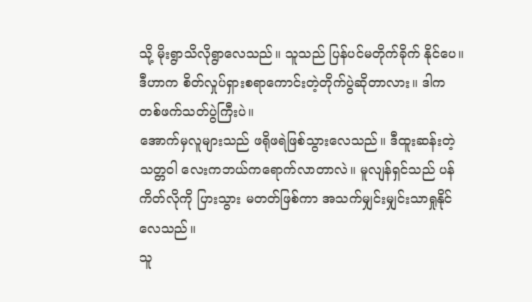သို့ မိုးရွာသိလိုရွာလေသည်။ သူသည် ပြန်ပင်မတိုက်ခိုက် နိုင်ပေ။
ဒီဟာက စိတ်လှုပ်ရှားစရာကောင်းတဲ့တိုက်ပွဲဆိုတာလား။ ဒါက တစ်ဖက်သတ်ပွဲကြီးပဲ။
အောက်မှလူများသည် ဖရိုဖရဲဖြစ်သွားလေသည်။ ဒီထူးဆန်းတဲ့ သတ္တဝါ လေးကဘယ်ကရောက်လာတာလဲ။ မူလျန်ရှင်သည် ပန်ကိတ်လိုကို ပြားသွား မတတ်ဖြစ်ကာ အသက်မျှင်းမျှင်းသာရှုနိုင်လေသည်။
သူ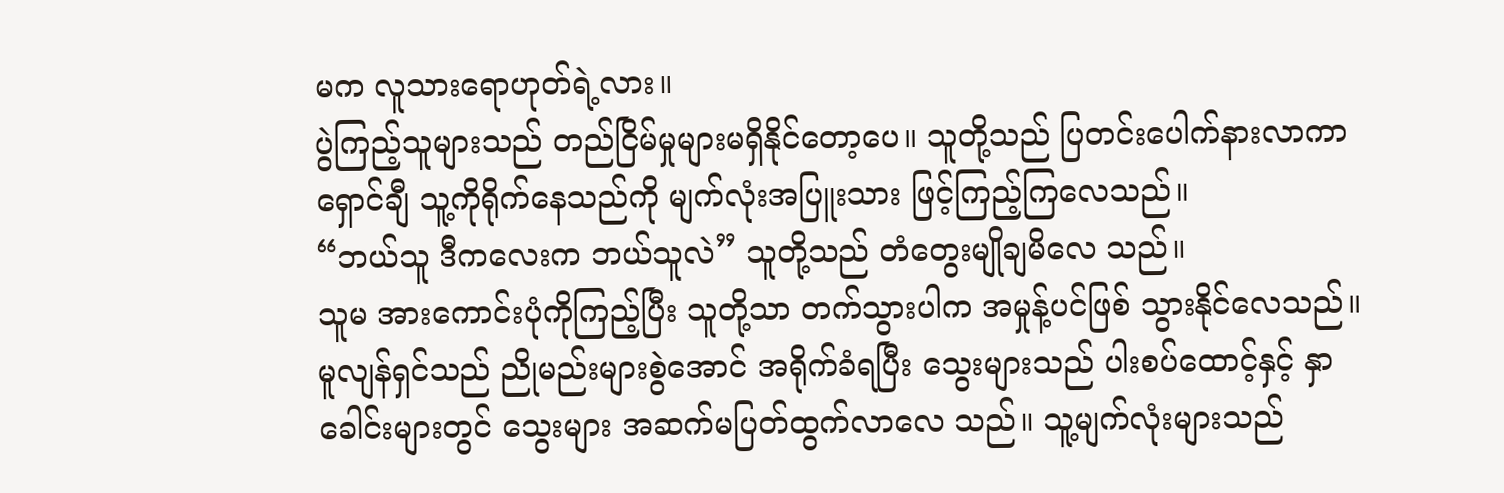မက လူသားရောဟုတ်ရဲ့လား။
ပွဲကြည့်သူများသည် တည်ငြိမ်မှုများမရှိနိုင်တော့ပေ။ သူတို့သည် ပြတင်းပေါက်နားလာကာ ရှောင်ချီ သူ့ကိုရိုက်နေသည်ကို မျက်လုံးအပြူးသား ဖြင့်ကြည့်ကြလေသည်။
“ဘယ်သူ ဒီကလေးက ဘယ်သူလဲ” သူတို့သည် တံတွေးမျိုချမိလေ သည်။
သူမ အားကောင်းပုံကိုကြည့်ပြီး သူတို့သာ တက်သွားပါက အမှုန့်ပင်ဖြစ် သွားနိုင်လေသည်။
မူလျန်ရှင်သည် ညိုမည်းများစွဲအောင် အရိုက်ခံရပြီး သွေးများသည် ပါးစပ်ထောင့်နှင့် နှာခေါင်းများတွင် သွေးများ အဆက်မပြတ်ထွက်လာလေ သည်။ သူ့မျက်လုံးများသည်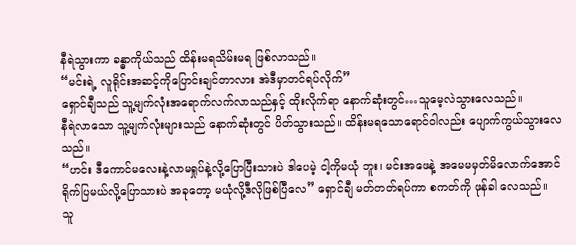နီရဲသွားကာ ခန္ဓာကိုယ်သည် ထိန်းမရသိမ်းမရ ဖြစ်လာသည်။
“မင်းရဲ့ လူရိုင်းအဆင့်ကိုပြောင်းချင်တာလား အဲဒီမှာတင်ရပ်လိုက်”
ရှောင်ချီသည် သူ့မျက်လုံးအရောက်လက်လာသည်နှင့် ထိုးလိုက်ရာ နောက်ဆုံးတွင်…သူမေ့လဲသွားလေသည်။
နီရဲလာသော သူ့မျက်လုံးများသည် နောက်ဆုံးတွင် ပိတ်သွားသည်။ ထိန်းမရသောရောင်ဝါလည်း ပျောက်ကွယ်သွားလေသည်။
“ဟင်း ဒီကောင်မလေးနဲ့လာမရှုပ်နဲ့လို့ပြောပြီးသားပဲ ဒါပေမဲ့ ငါ့ကိုမယုံ ဘူး၊ မင်းအဖေနဲ့ အမေမမှတ်မိလောက်အောင် ရိုက်ပြမယ်လို့ပြောသားပဲ အခုတော့ မယုံလို့ဒီလိုဖြစ်ပြီလေ” ရှောင်ချီ မတ်တတ်ရပ်ကာ စကတ်ကို ဖုန်ခါ လေသည်။
သူ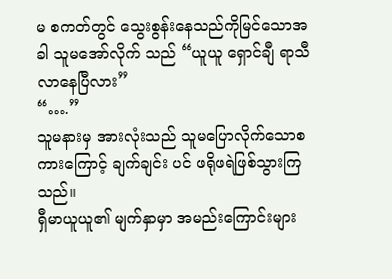မ စကတ်တွင် သွေးစွန်းနေသည်ကိုမြင်သောအခါ သူမအော်လိုက် သည် “ယူယူ ရှောင်ချီ ရာသီလာနေပြီလား”
“….”
သူမနားမှ အားလုံးသည် သူမပြောလိုက်သောစကားကြောင့် ချက်ချင်း ပင် ဖရိုဖရဲဖြစ်သွားကြသည်။
ရှီမာယူယူ၏ မျက်နှာမှာ အမည်းကြောင်းများ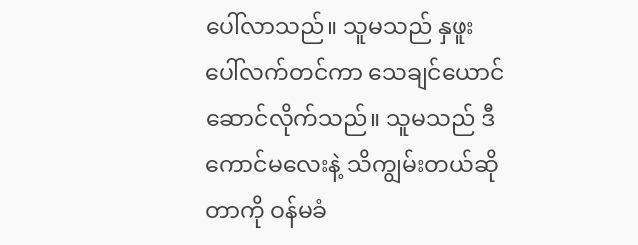ပေါ်လာသည်။ သူမသည် နှဖူးပေါ်လက်တင်ကာ သေချင်ယောင်ဆောင်လိုက်သည်။ သူမသည် ဒီကောင်မလေးနဲ့ သိကျွမ်းတယ်ဆိုတာကို ဝန်မခံ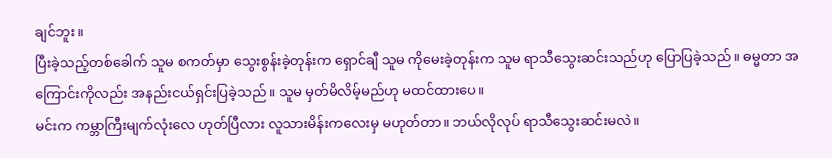ချင်ဘူး။
ပြီးခဲ့သည့်တစ်ခေါက် သူမ စကတ်မှာ သွေးစွန်းခဲ့တုန်းက ရှောင်ချီ သူမ ကိုမေးခဲ့တုန်းက သူမ ရာသီသွေးဆင်းသည်ဟု ပြောပြခဲ့သည်။ ဓမ္မတာ အကြောင်းကိုလည်း အနည်းငယ်ရှင်းပြခဲ့သည်။ သူမ မှတ်မိလိမ့်မည်ဟု မထင်ထားပေ။
မင်းက ကမ္ဘာကြီးမျက်လုံးလေ ဟုတ်ပြီလား လူသားမိန်းကလေးမှ မဟုတ်တာ။ ဘယ်လိုလုပ် ရာသီသွေးဆင်းမလဲ။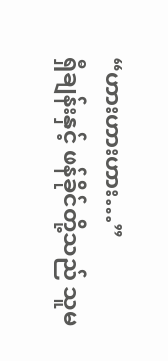“ဟားဟားဟား…”
ရှီချန်းနှင့် ဖန်ခိုင်တို့သည် သူမ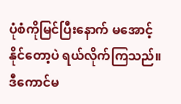ပုံစံကိုမြင်ပြီးနောက် မအောင့်နိုင်တော့ပဲ ရယ်လိုက်ကြသည်။
ဒီကောင်မ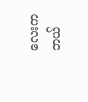လေးက ဘယ်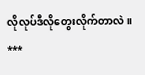လိုလုပ်ဒီလိုတွေးလိုက်တာလဲ။
***